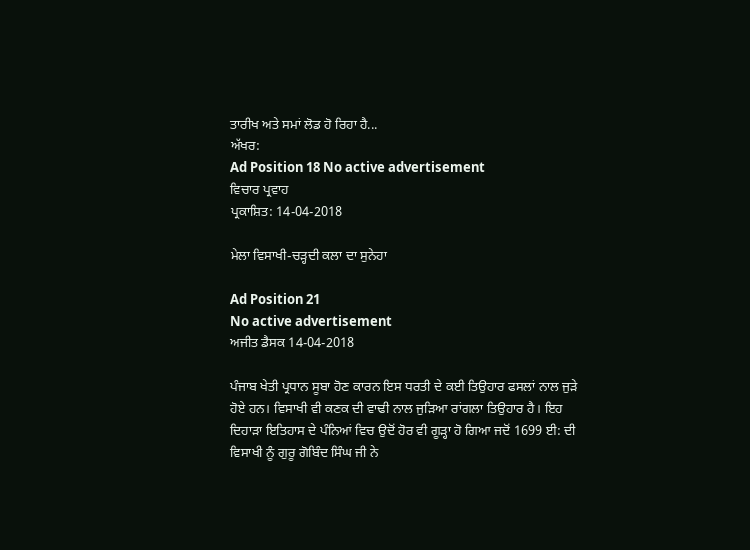ਤਾਰੀਖ ਅਤੇ ਸਮਾਂ ਲੋਡ ਹੋ ਰਿਹਾ ਹੈ...
ਅੱਖਰ:
Ad Position 18 No active advertisement
ਵਿਚਾਰ ਪ੍ਰਵਾਹ
ਪ੍ਰਕਾਸ਼ਿਤ: 14-04-2018

ਮੇਲਾ ਵਿਸਾਖੀ-ਚੜ੍ਹਦੀ ਕਲਾ ਦਾ ਸੁਨੇਹਾ

Ad Position 21
No active advertisement
ਅਜੀਤ ਡੈਸਕ 14-04-2018

ਪੰਜਾਬ ਖੇਤੀ ਪ੍ਰਧਾਨ ਸੂਬਾ ਹੋਣ ਕਾਰਨ ਇਸ ਧਰਤੀ ਦੇ ਕਈ ਤਿਉਹਾਰ ਫਸਲਾਂ ਨਾਲ ਜੁੜੇ ਹੋਏ ਹਨ। ਵਿਸਾਖੀ ਵੀ ਕਣਕ ਦੀ ਵਾਢੀ ਨਾਲ ਜੁੜਿਆ ਰਾਂਗਲਾ ਤਿਉਹਾਰ ਹੈ। ਇਹ ਦਿਹਾੜਾ ਇਤਿਹਾਸ ਦੇ ਪੰਨਿਆਂ ਵਿਚ ਉਦੋਂ ਹੋਰ ਵੀ ਗੂੜ੍ਹਾ ਹੋ ਗਿਆ ਜਦੋਂ 1699 ਈ: ਦੀ ਵਿਸਾਖੀ ਨੂੰ ਗੁਰੂ ਗੋਬਿੰਦ ਸਿੰਘ ਜੀ ਨੇ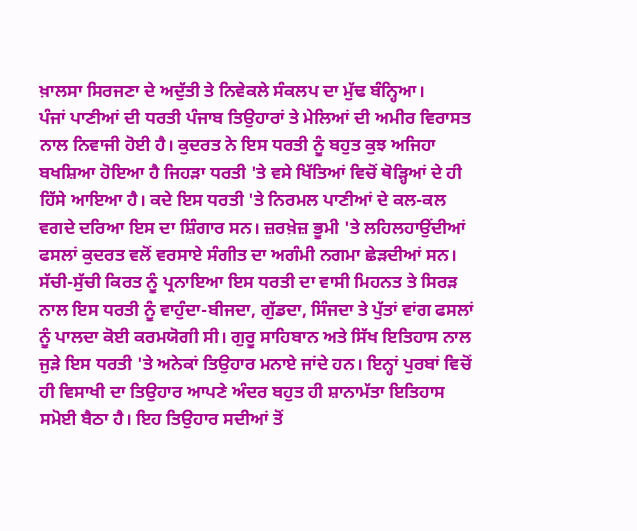ਖ਼ਾਲਸਾ ਸਿਰਜਣਾ ਦੇ ਅਦੁੱਤੀ ਤੇ ਨਿਵੇਕਲੇ ਸੰਕਲਪ ਦਾ ਮੁੱਢ ਬੰਨ੍ਹਿਆ।
ਪੰਜਾਂ ਪਾਣੀਆਂ ਦੀ ਧਰਤੀ ਪੰਜਾਬ ਤਿਉਹਾਰਾਂ ਤੇ ਮੇਲਿਆਂ ਦੀ ਅਮੀਰ ਵਿਰਾਸਤ ਨਾਲ ਨਿਵਾਜੀ ਹੋਈ ਹੈ। ਕੁਦਰਤ ਨੇ ਇਸ ਧਰਤੀ ਨੂੰ ਬਹੁਤ ਕੁਝ ਅਜਿਹਾ ਬਖਸ਼ਿਆ ਹੋਇਆ ਹੈ ਜਿਹੜਾ ਧਰਤੀ 'ਤੇ ਵਸੇ ਖਿੱਤਿਆਂ ਵਿਚੋਂ ਥੋੜ੍ਹਿਆਂ ਦੇ ਹੀ ਹਿੱਸੇ ਆਇਆ ਹੈ। ਕਦੇ ਇਸ ਧਰਤੀ 'ਤੇ ਨਿਰਮਲ ਪਾਣੀਆਂ ਦੇ ਕਲ-ਕਲ ਵਗਦੇ ਦਰਿਆ ਇਸ ਦਾ ਸ਼ਿੰਗਾਰ ਸਨ। ਜ਼ਰਖ਼ੇਜ਼ ਭੂਮੀ 'ਤੇ ਲਹਿਲਹਾਉਂਦੀਆਂ ਫਸਲਾਂ ਕੁਦਰਤ ਵਲੋਂ ਵਰਸਾਏ ਸੰਗੀਤ ਦਾ ਅਗੰਮੀ ਨਗਮਾ ਛੇੜਦੀਆਂ ਸਨ। ਸੱਚੀ-ਸੁੱਚੀ ਕਿਰਤ ਨੂੰ ਪ੍ਰਨਾਇਆ ਇਸ ਧਰਤੀ ਦਾ ਵਾਸੀ ਮਿਹਨਤ ਤੇ ਸਿਰੜ ਨਾਲ ਇਸ ਧਰਤੀ ਨੂੰ ਵਾਹੁੰਦਾ-ਬੀਜਦਾ, ਗੁੱਡਦਾ, ਸਿੰਜਦਾ ਤੇ ਪੁੱਤਾਂ ਵਾਂਗ ਫਸਲਾਂ ਨੂੰ ਪਾਲਦਾ ਕੋਈ ਕਰਮਯੋਗੀ ਸੀ। ਗੁਰੂ ਸਾਹਿਬਾਨ ਅਤੇ ਸਿੱਖ ਇਤਿਹਾਸ ਨਾਲ ਜੁੜੇ ਇਸ ਧਰਤੀ 'ਤੇ ਅਨੇਕਾਂ ਤਿਉਹਾਰ ਮਨਾਏ ਜਾਂਦੇ ਹਨ। ਇਨ੍ਹਾਂ ਪੁਰਬਾਂ ਵਿਚੋਂ ਹੀ ਵਿਸਾਖੀ ਦਾ ਤਿਉਹਾਰ ਆਪਣੇ ਅੰਦਰ ਬਹੁਤ ਹੀ ਸ਼ਾਨਾਮੱਤਾ ਇਤਿਹਾਸ ਸਮੋਈ ਬੈਠਾ ਹੈ। ਇਹ ਤਿਉਹਾਰ ਸਦੀਆਂ ਤੋਂ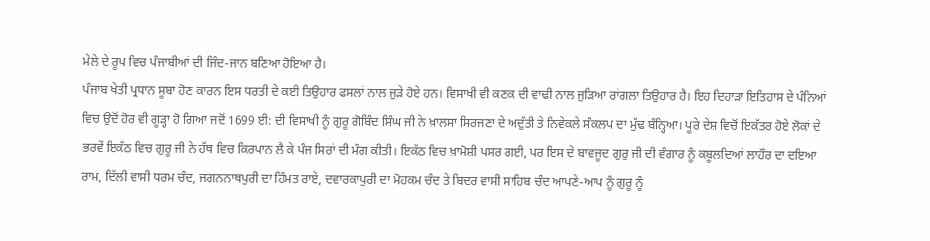ਮੇਲੇ ਦੇ ਰੂਪ ਵਿਚ ਪੰਜਾਬੀਆਂ ਦੀ ਜਿੰਦ-ਜਾਨ ਬਣਿਆ ਹੋਇਆ ਹੈ।
ਪੰਜਾਬ ਖੇਤੀ ਪ੍ਰਧਾਨ ਸੂਬਾ ਹੋਣ ਕਾਰਨ ਇਸ ਧਰਤੀ ਦੇ ਕਈ ਤਿਉਹਾਰ ਫਸਲਾਂ ਨਾਲ ਜੁੜੇ ਹੋਏ ਹਨ। ਵਿਸਾਖੀ ਵੀ ਕਣਕ ਦੀ ਵਾਢੀ ਨਾਲ ਜੁੜਿਆ ਰਾਂਗਲਾ ਤਿਉਹਾਰ ਹੈ। ਇਹ ਦਿਹਾੜਾ ਇਤਿਹਾਸ ਦੇ ਪੰਨਿਆਂ ਵਿਚ ਉਦੋਂ ਹੋਰ ਵੀ ਗੂੜ੍ਹਾ ਹੋ ਗਿਆ ਜਦੋਂ 1699 ਈ: ਦੀ ਵਿਸਾਖੀ ਨੂੰ ਗੁਰੂ ਗੋਬਿੰਦ ਸਿੰਘ ਜੀ ਨੇ ਖ਼ਾਲਸਾ ਸਿਰਜਣਾ ਦੇ ਅਦੁੱਤੀ ਤੇ ਨਿਵੇਕਲੇ ਸੰਕਲਪ ਦਾ ਮੁੱਢ ਬੰਨ੍ਹਿਆ। ਪੂਰੇ ਦੇਸ਼ ਵਿਚੋਂ ਇਕੱਤਰ ਹੋਏ ਲੋਕਾਂ ਦੇ ਭਰਵੇਂ ਇਕੱਠ ਵਿਚ ਗੁਰੂ ਜੀ ਨੇ ਹੱਥ ਵਿਚ ਕਿਰਪਾਨ ਲੈ ਕੇ ਪੰਜ ਸਿਰਾਂ ਦੀ ਮੰਗ ਕੀਤੀ। ਇਕੱਠ ਵਿਚ ਖ਼ਾਮੋਸ਼ੀ ਪਸਰ ਗਈ, ਪਰ ਇਸ ਦੇ ਬਾਵਜੂਦ ਗੁਰੁ ਜੀ ਦੀ ਵੰਗਾਰ ਨੂੰ ਕਬੂਲਦਿਆਂ ਲਾਹੌਰ ਦਾ ਦਇਆ ਰਾਮ, ਦਿੱਲੀ ਵਾਸੀ ਧਰਮ ਚੰਦ, ਜਗਨਨਾਥਪੁਰੀ ਦਾ ਹਿੰਮਤ ਰਾਏ, ਦਵਾਰਕਾਪੁਰੀ ਦਾ ਮੋਹਕਮ ਚੰਦ ਤੇ ਬਿਦਰ ਵਾਸੀ ਸਾਹਿਬ ਚੰਦ ਆਪਣੇ-ਆਪ ਨੂੰ ਗੁਰੂ ਨੂੰ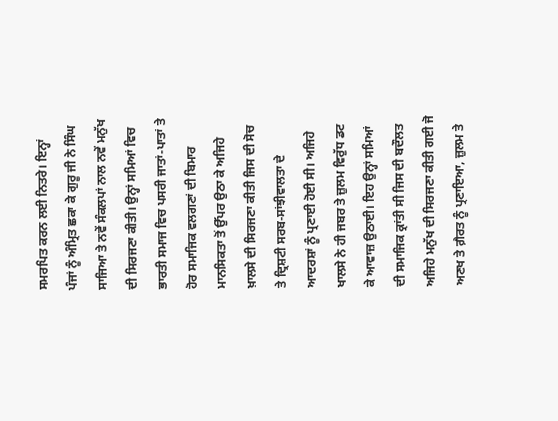ਸਮਰਪਿਤ ਕਰਨ ਲਈ ਨਿਤਰੇ। ਇਨ੍ਹਾਂ ਪੰਜਾਂ ਨੂੰ ਅੰਮ੍ਰਿਤ ਛਕਾ ਕੇ ਗੁਰੂ ਜੀ ਨੇ ਸਿੰਘ ਸਾਜਿਆ ਤੇ ਨਵੇਂ ਸੰਕਲਪਾਂ ਨਾਲ ਨਵੇਂ ਮਨੁੱਖ ਦੀ ਸਿਰਜਣਾ ਕੀਤੀ। ਉਨ੍ਹਾਂ ਸਮਿਆਂ ਵਿਚ ਭਾਰਤੀ ਸਮਾਜ ਵਿਚ ਪਸਰੀ ਜਾਤਾਂ-ਪਾਤਾਂ ਤੇ ਹੋਰ ਸਮਾਜਿਕ ਵਲਗਣਾਂ ਦੀ ਬਿਮਾਰ ਮਾਨਸਿਕਤਾ ਤੋਂ ਉੱਪਰ ਉਠਾ ਕੇ ਅਜਿਹੇ ਖ਼ਾਲਸੇ ਦੀ ਸਿਰਜਣਾ ਕੀਤੀ ਜਿਸ ਦੀ ਸੋਚ ਤੇ ਦ੍ਰਿਸ਼ਟੀ ਸਰਬ-ਸਾਂਝੀਵਾਲਤਾ ਦੇ ਆਦਰਸ਼ਾਂ ਨੂੰ ਪ੍ਰਣਾਈ ਹੋਈ ਸੀ। ਅਜਿਹੇ ਖਾਲਸੇ ਨੇ ਹੀ ਜਬਰ ਤੇ ਜ਼ੁਲਮ ਵਿਰੁੱਧ ਡਟ ਕੇ ਆਵਾਜ਼ ਉਠਾਈ। ਇਹ ਉਨ੍ਹਾਂ ਸਮਿਆਂ ਦੀ ਸਮਾਜਿਕ ਕ੍ਰਾਂਤੀ ਸੀ ਜਿਸ ਦੀ ਬਦੌਲਤ ਅਜਿਹੇ ਮਨੁੱਖ ਦੀ ਸਿਰਜਣਾ ਕੀਤੀ ਗਈ ਜੋ ਅਣਖ ਤੇ ਗ਼ੈਰਤ ਨੂੰ ਪ੍ਰਣਾਇਆ, ਜ਼ੁਲਮ ਤੇ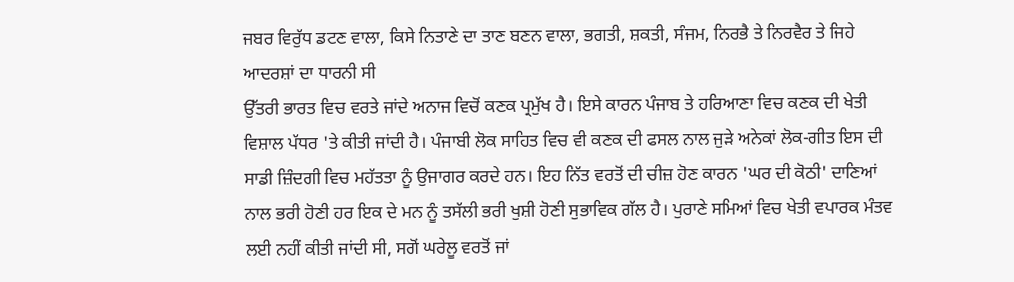ਜਬਰ ਵਿਰੁੱਧ ਡਟਣ ਵਾਲਾ, ਕਿਸੇ ਨਿਤਾਣੇ ਦਾ ਤਾਣ ਬਣਨ ਵਾਲਾ, ਭਗਤੀ, ਸ਼ਕਤੀ, ਸੰਜਮ, ਨਿਰਭੈ ਤੇ ਨਿਰਵੈਰ ਤੇ ਜਿਹੇ ਆਦਰਸ਼ਾਂ ਦਾ ਧਾਰਨੀ ਸੀ
ਉੱਤਰੀ ਭਾਰਤ ਵਿਚ ਵਰਤੇ ਜਾਂਦੇ ਅਨਾਜ ਵਿਚੋਂ ਕਣਕ ਪ੍ਰਮੁੱਖ ਹੈ। ਇਸੇ ਕਾਰਨ ਪੰਜਾਬ ਤੇ ਹਰਿਆਣਾ ਵਿਚ ਕਣਕ ਦੀ ਖੇਤੀ ਵਿਸ਼ਾਲ ਪੱਧਰ 'ਤੇ ਕੀਤੀ ਜਾਂਦੀ ਹੈ। ਪੰਜਾਬੀ ਲੋਕ ਸਾਹਿਤ ਵਿਚ ਵੀ ਕਣਕ ਦੀ ਫਸਲ ਨਾਲ ਜੁੜੇ ਅਨੇਕਾਂ ਲੋਕ-ਗੀਤ ਇਸ ਦੀ ਸਾਡੀ ਜ਼ਿੰਦਗੀ ਵਿਚ ਮਹੱਤਤਾ ਨੂੰ ਉਜਾਗਰ ਕਰਦੇ ਹਨ। ਇਹ ਨਿੱਤ ਵਰਤੋਂ ਦੀ ਚੀਜ਼ ਹੋਣ ਕਾਰਨ 'ਘਰ ਦੀ ਕੋਠੀ' ਦਾਣਿਆਂ ਨਾਲ ਭਰੀ ਹੋਣੀ ਹਰ ਇਕ ਦੇ ਮਨ ਨੂੰ ਤਸੱਲੀ ਭਰੀ ਖੁਸ਼ੀ ਹੋਣੀ ਸੁਭਾਵਿਕ ਗੱਲ ਹੈ। ਪੁਰਾਣੇ ਸਮਿਆਂ ਵਿਚ ਖੇਤੀ ਵਪਾਰਕ ਮੰਤਵ ਲਈ ਨਹੀਂ ਕੀਤੀ ਜਾਂਦੀ ਸੀ, ਸਗੋਂ ਘਰੇਲੂ ਵਰਤੋਂ ਜਾਂ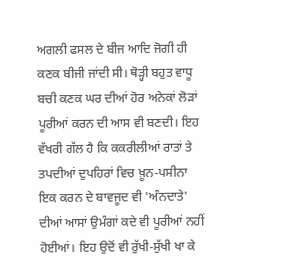ਅਗਲੀ ਫਸਲ ਦੇ ਬੀਜ ਆਦਿ ਜੋਗੀ ਹੀ ਕਣਕ ਬੀਜੀ ਜਾਂਦੀ ਸੀ। ਥੋੜ੍ਹੀ ਬਹੁਤ ਵਾਧੂ ਬਚੀ ਕਣਕ ਘਰ ਦੀਆਂ ਹੋਰ ਅਨੇਕਾਂ ਲੋੜਾਂ ਪੂਰੀਆਂ ਕਰਨ ਦੀ ਆਸ ਵੀ ਬਣਦੀ। ਇਹ ਵੱਖਰੀ ਗੱਲ ਹੈ ਕਿ ਕਕਰੀਲੀਆਂ ਰਾਤਾਂ ਤੇ ਤਪਦੀਆਂ ਦੁਪਹਿਰਾਂ ਵਿਚ ਖ਼ੂਨ-ਪਸੀਨਾ ਇਕ ਕਰਨ ਦੇ ਬਾਵਜੂਦ ਵੀ 'ਅੰਨਦਾਤੇ' ਦੀਆਂ ਆਸਾਂ ਉਮੰਗਾਂ ਕਦੇ ਵੀ ਪੂਰੀਆਂ ਨਹੀਂ ਹੋਈਆਂ। ਇਹ ਉਦੋਂ ਵੀ ਰੁੱਖੀ-ਸੁੱਖੀ ਖਾ ਕੇ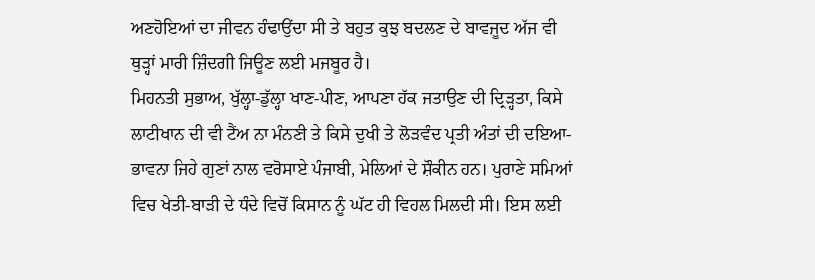ਅਣਹੋਇਆਂ ਦਾ ਜੀਵਨ ਹੰਢਾਉਂਦਾ ਸੀ ਤੇ ਬਹੁਤ ਕੁਝ ਬਦਲਣ ਦੇ ਬਾਵਜੂਦ ਅੱਜ ਵੀ ਥੁੜ੍ਹਾਂ ਮਾਰੀ ਜ਼ਿੰਦਗੀ ਜਿਊਣ ਲਈ ਮਜਬੂਰ ਹੈ।
ਮਿਹਨਤੀ ਸੁਭਾਅ, ਖੁੱਲ੍ਹਾ-ਡੁੱਲ੍ਹਾ ਖਾਣ-ਪੀਣ, ਆਪਣਾ ਹੱਕ ਜਤਾਉਣ ਦੀ ਦ੍ਰਿੜ੍ਹਤਾ, ਕਿਸੇ ਲਾਟੀਖਾਨ ਦੀ ਵੀ ਟੈਂਅ ਨਾ ਮੰਨਣੀ ਤੇ ਕਿਸੇ ਦੁਖੀ ਤੇ ਲੋੜਵੰਦ ਪ੍ਰਤੀ ਅੰਤਾਂ ਦੀ ਦਇਆ-ਭਾਵਨਾ ਜਿਹੇ ਗੁਣਾਂ ਨਾਲ ਵਰੋਸਾਏ ਪੰਜਾਬੀ, ਮੇਲਿਆਂ ਦੇ ਸ਼ੌਕੀਨ ਹਨ। ਪੁਰਾਣੇ ਸਮਿਆਂ ਵਿਚ ਖੇਤੀ-ਬਾੜੀ ਦੇ ਧੰਦੇ ਵਿਚੋਂ ਕਿਸਾਨ ਨੂੰ ਘੱਟ ਹੀ ਵਿਹਲ ਮਿਲਦੀ ਸੀ। ਇਸ ਲਈ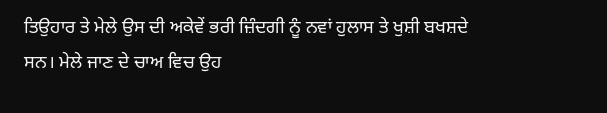ਤਿਉਹਾਰ ਤੇ ਮੇਲੇ ਉਸ ਦੀ ਅਕੇਵੇਂ ਭਰੀ ਜ਼ਿੰਦਗੀ ਨੂੰ ਨਵਾਂ ਹੁਲਾਸ ਤੇ ਖੁਸ਼ੀ ਬਖਸ਼ਦੇ ਸਨ। ਮੇਲੇ ਜਾਣ ਦੇ ਚਾਅ ਵਿਚ ਉਹ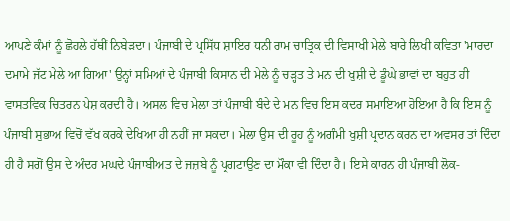ਆਪਣੇ ਕੰਮਾਂ ਨੂੰ ਛੋਹਲੇ ਹੱਥੀਂ ਨਿਬੇੜਦਾ। ਪੰਜਾਬੀ ਦੇ ਪ੍ਰਸਿੱਧ ਸ਼ਾਇਰ ਧਨੀ ਰਾਮ ਚਾਤ੍ਰਿਕ ਦੀ ਵਿਸਾਖੀ ਮੇਲੇ ਬਾਰੇ ਲਿਖੀ ਕਵਿਤਾ 'ਮਾਰਦਾ ਦਮਾਮੇ ਜੱਟ ਮੇਲੇ ਆ ਗਿਆ' ਉਨ੍ਹਾਂ ਸਮਿਆਂ ਦੇ ਪੰਜਾਬੀ ਕਿਸਾਨ ਦੀ ਮੇਲੇ ਨੂੰ ਚੜ੍ਹਤ ਤੇ ਮਨ ਦੀ ਖੁਸ਼ੀ ਦੇ ਡੂੰਘੇ ਭਾਵਾਂ ਦਾ ਬਹੁਤ ਹੀ ਵਾਸਤਵਿਕ ਚਿਤਰਨ ਪੇਸ਼ ਕਰਦੀ ਹੈ। ਅਸਲ ਵਿਚ ਮੇਲਾ ਤਾਂ ਪੰਜਾਬੀ ਬੰਦੇ ਦੇ ਮਨ ਵਿਚ ਇਸ ਕਦਰ ਸਮਾਇਆ ਹੋਇਆ ਹੈ ਕਿ ਇਸ ਨੂੰ ਪੰਜਾਬੀ ਸੁਭਾਅ ਵਿਚੋਂ ਵੱਖ ਕਰਕੇ ਦੇਖਿਆ ਹੀ ਨਹੀਂ ਜਾ ਸਕਦਾ। ਮੇਲਾ ਉਸ ਦੀ ਰੂਹ ਨੂੰ ਅਗੰਮੀ ਖੁਸ਼ੀ ਪ੍ਰਦਾਨ ਕਰਨ ਦਾ ਅਵਸਰ ਤਾਂ ਦਿੰਦਾ ਹੀ ਹੈ ਸਗੋਂ ਉਸ ਦੇ ਅੰਦਰ ਮਘਦੇ ਪੰਜਾਬੀਅਤ ਦੇ ਜਜ਼ਬੇ ਨੂੰ ਪ੍ਰਗਟਾਉਣ ਦਾ ਮੌਕਾ ਵੀ ਦਿੰਦਾ ਹੈ। ਇਸੇ ਕਾਰਨ ਹੀ ਪੰਜਾਬੀ ਲੋਕ-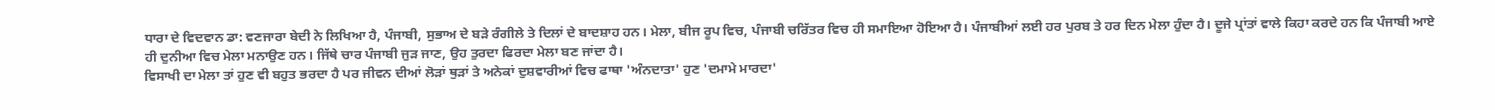ਧਾਰਾ ਦੇ ਵਿਦਵਾਨ ਡਾ: ਵਣਜਾਰਾ ਬੇਦੀ ਨੇ ਲਿਖਿਆ ਹੈ, ਪੰਜਾਬੀ, ਸੁਭਾਅ ਦੇ ਬੜੇ ਰੰਗੀਲੇ ਤੇ ਦਿਲਾਂ ਦੇ ਬਾਦਸ਼ਾਹ ਹਨ। ਮੇਲਾ, ਬੀਜ ਰੂਪ ਵਿਚ, ਪੰਜਾਬੀ ਚਰਿੱਤਰ ਵਿਚ ਹੀ ਸਮਾਇਆ ਹੋਇਆ ਹੈ। ਪੰਜਾਬੀਆਂ ਲਈ ਹਰ ਪੁਰਬ ਤੇ ਹਰ ਦਿਨ ਮੇਲਾ ਹੁੰਦਾ ਹੈ। ਦੂਜੇ ਪ੍ਰਾਂਤਾਂ ਵਾਲੇ ਕਿਹਾ ਕਰਦੇ ਹਨ ਕਿ ਪੰਜਾਬੀ ਆਏ ਹੀ ਦੁਨੀਆ ਵਿਚ ਮੇਲਾ ਮਨਾਉਣ ਹਨ। ਜਿੱਥੇ ਚਾਰ ਪੰਜਾਬੀ ਜੁੜ ਜਾਣ, ਉਹ ਤੁਰਦਾ ਫਿਰਦਾ ਮੇਲਾ ਬਣ ਜਾਂਦਾ ਹੈ।
ਵਿਸਾਖੀ ਦਾ ਮੇਲਾ ਤਾਂ ਹੁਣ ਵੀ ਬਹੁਤ ਭਰਦਾ ਹੈ ਪਰ ਜੀਵਨ ਦੀਆਂ ਲੋੜਾਂ ਥੁੜਾਂ ਤੇ ਅਨੇਕਾਂ ਦੁਸ਼ਵਾਰੀਆਂ ਵਿਚ ਫਾਥਾ 'ਅੰਨਦਾਤਾ' ਹੁਣ 'ਦਮਾਮੇ ਮਾਰਦਾ'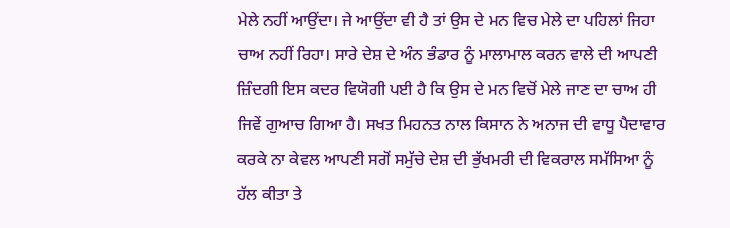ਮੇਲੇ ਨਹੀਂ ਆਉਂਦਾ। ਜੇ ਆਉਂਦਾ ਵੀ ਹੈ ਤਾਂ ਉਸ ਦੇ ਮਨ ਵਿਚ ਮੇਲੇ ਦਾ ਪਹਿਲਾਂ ਜਿਹਾ ਚਾਅ ਨਹੀਂ ਰਿਹਾ। ਸਾਰੇ ਦੇਸ਼ ਦੇ ਅੰਨ ਭੰਡਾਰ ਨੂੰ ਮਾਲਾਮਾਲ ਕਰਨ ਵਾਲੇ ਦੀ ਆਪਣੀ ਜ਼ਿੰਦਗੀ ਇਸ ਕਦਰ ਵਿਯੋਗੀ ਪਈ ਹੈ ਕਿ ਉਸ ਦੇ ਮਨ ਵਿਚੋਂ ਮੇਲੇ ਜਾਣ ਦਾ ਚਾਅ ਹੀ ਜਿਵੇਂ ਗੁਆਚ ਗਿਆ ਹੈ। ਸਖਤ ਮਿਹਨਤ ਨਾਲ ਕਿਸਾਨ ਨੇ ਅਨਾਜ ਦੀ ਵਾਧੂ ਪੈਦਾਵਾਰ ਕਰਕੇ ਨਾ ਕੇਵਲ ਆਪਣੀ ਸਗੋਂ ਸਮੁੱਚੇ ਦੇਸ਼ ਦੀ ਭੁੱਖਮਰੀ ਦੀ ਵਿਕਰਾਲ ਸਮੱਸਿਆ ਨੂੰ ਹੱਲ ਕੀਤਾ ਤੇ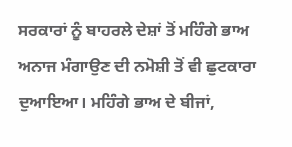ਸਰਕਾਰਾਂ ਨੂੰ ਬਾਹਰਲੇ ਦੇਸ਼ਾਂ ਤੋਂ ਮਹਿੰਗੇ ਭਾਅ ਅਨਾਜ ਮੰਗਾਉਣ ਦੀ ਨਮੋਸ਼ੀ ਤੋਂ ਵੀ ਛੁਟਕਾਰਾ ਦੁਆਇਆ। ਮਹਿੰਗੇ ਭਾਅ ਦੇ ਬੀਜਾਂ,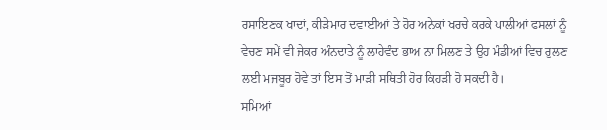ਰਸਾਇਣਕ ਖਾਦਾਂ, ਕੀੜੇਮਾਰ ਦਵਾਈਆਂ ਤੇ ਹੋਰ ਅਨੇਕਾਂ ਖਰਚੇ ਕਰਕੇ ਪਾਲੀਆਂ ਫਸਲਾਂ ਨੂੰ ਵੇਚਣ ਸਮੇਂ ਵੀ ਜੇਕਰ ਅੰਨਦਾਤੇ ਨੂੰ ਲਾਹੇਵੰਦ ਭਾਅ ਨਾ ਮਿਲਣ ਤੇ ਉਹ ਮੰਡੀਆਂ ਵਿਚ ਰੁਲਣ ਲਈ ਮਜਬੂਰ ਹੋਵੇ ਤਾਂ ਇਸ ਤੋਂ ਮਾੜੀ ਸਥਿਤੀ ਹੋਰ ਕਿਹੜੀ ਹੋ ਸਕਦੀ ਹੈ।
ਸਮਿਆਂ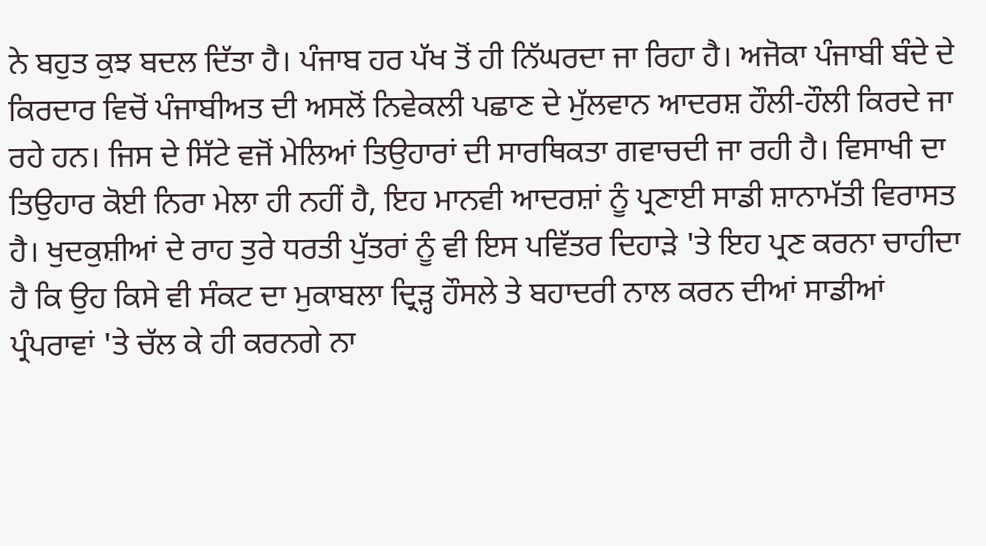ਨੇ ਬਹੁਤ ਕੁਝ ਬਦਲ ਦਿੱਤਾ ਹੈ। ਪੰਜਾਬ ਹਰ ਪੱਖ ਤੋਂ ਹੀ ਨਿੱਘਰਦਾ ਜਾ ਰਿਹਾ ਹੈ। ਅਜੋਕਾ ਪੰਜਾਬੀ ਬੰਦੇ ਦੇ ਕਿਰਦਾਰ ਵਿਚੋਂ ਪੰਜਾਬੀਅਤ ਦੀ ਅਸਲੋਂ ਨਿਵੇਕਲੀ ਪਛਾਣ ਦੇ ਮੁੱਲਵਾਨ ਆਦਰਸ਼ ਹੌਲੀ-ਹੌਲੀ ਕਿਰਦੇ ਜਾ ਰਹੇ ਹਨ। ਜਿਸ ਦੇ ਸਿੱਟੇ ਵਜੋਂ ਮੇਲਿਆਂ ਤਿਉਹਾਰਾਂ ਦੀ ਸਾਰਥਿਕਤਾ ਗਵਾਚਦੀ ਜਾ ਰਹੀ ਹੈ। ਵਿਸਾਖੀ ਦਾ ਤਿਉਹਾਰ ਕੋਈ ਨਿਰਾ ਮੇਲਾ ਹੀ ਨਹੀਂ ਹੈ, ਇਹ ਮਾਨਵੀ ਆਦਰਸ਼ਾਂ ਨੂੰ ਪ੍ਰਣਾਈ ਸਾਡੀ ਸ਼ਾਨਾਮੱਤੀ ਵਿਰਾਸਤ ਹੈ। ਖੁਦਕੁਸ਼ੀਆਂ ਦੇ ਰਾਹ ਤੁਰੇ ਧਰਤੀ ਪੁੱਤਰਾਂ ਨੂੰ ਵੀ ਇਸ ਪਵਿੱਤਰ ਦਿਹਾੜੇ 'ਤੇ ਇਹ ਪ੍ਰਣ ਕਰਨਾ ਚਾਹੀਦਾ ਹੈ ਕਿ ਉਹ ਕਿਸੇ ਵੀ ਸੰਕਟ ਦਾ ਮੁਕਾਬਲਾ ਦ੍ਰਿੜ੍ਹ ਹੌਸਲੇ ਤੇ ਬਹਾਦਰੀ ਨਾਲ ਕਰਨ ਦੀਆਂ ਸਾਡੀਆਂ ਪ੍ਰੰਪਰਾਵਾਂ 'ਤੇ ਚੱਲ ਕੇ ਹੀ ਕਰਨਗੇ ਨਾ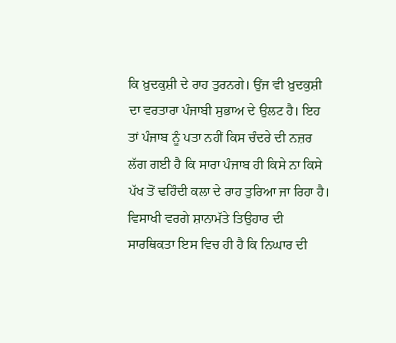ਕਿ ਖ਼ੁਦਕੁਸ਼ੀ ਦੇ ਰਾਹ ਤੁਰਨਗੇ। ਉਂਜ ਵੀ ਖ਼ੁਦਕੁਸ਼ੀ ਦਾ ਵਰਤਾਰਾ ਪੰਜਾਬੀ ਸੁਭਾਅ ਦੇ ਉਲਟ ਹੈ। ਇਹ ਤਾਂ ਪੰਜਾਬ ਨੂੰ ਪਤਾ ਨਹੀਂ ਕਿਸ ਚੰਦਰੇ ਦੀ ਨਜ਼ਰ ਲੱਗ ਗਈ ਹੈ ਕਿ ਸਾਰਾ ਪੰਜਾਬ ਹੀ ਕਿਸੇ ਨਾ ਕਿਸੇ ਪੱਖ ਤੋਂ ਢਹਿੰਦੀ ਕਲਾ ਦੇ ਰਾਹ ਤੁਰਿਆ ਜਾ ਰਿਹਾ ਹੈ। ਵਿਸਾਖੀ ਵਰਗੇ ਸ਼ਾਨਾਮੱਤੇ ਤਿਉਹਾਰ ਦੀ ਸਾਰਥਿਕਤਾ ਇਸ ਵਿਚ ਹੀ ਹੈ ਕਿ ਨਿਘਾਰ ਦੀ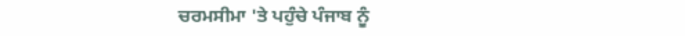ਚਰਮਸੀਮਾ 'ਤੇ ਪਹੁੰਚੇ ਪੰਜਾਬ ਨੂੰ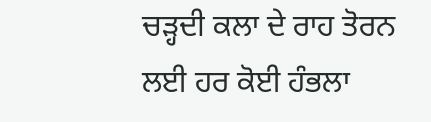ਚੜ੍ਹਦੀ ਕਲਾ ਦੇ ਰਾਹ ਤੋਰਨ ਲਈ ਹਰ ਕੋਈ ਹੰਭਲਾ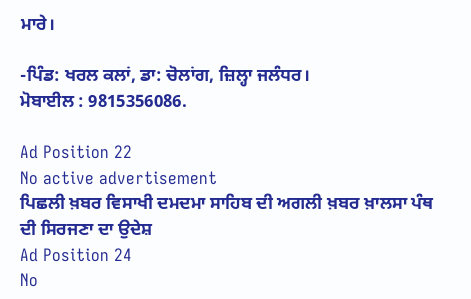ਮਾਰੇ।

-ਪਿੰਡ: ਖਰਲ ਕਲਾਂ, ਡਾ: ਚੋਲਾਂਗ, ਜ਼ਿਲ੍ਹਾ ਜਲੰਧਰ।
ਮੋਬਾਈਲ : 9815356086.

Ad Position 22
No active advertisement
ਪਿਛਲੀ ਖ਼ਬਰ ਵਿਸਾਖੀ ਦਮਦਮਾ ਸਾਹਿਬ ਦੀ ਅਗਲੀ ਖ਼ਬਰ ਖ਼ਾਲਸਾ ਪੰਥ ਦੀ ਸਿਰਜਣਾ ਦਾ ਉਦੇਸ਼
Ad Position 24
No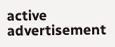active advertisement